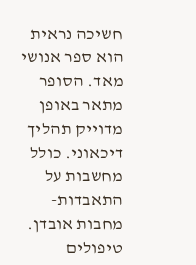חשיכה נראית הוא ספר אנושי מאד. הסופר מתאר באופן מדוייק תהליך דיכאוני. כולל מחשבות על התאבדות-מחבות אובדן. טיפולים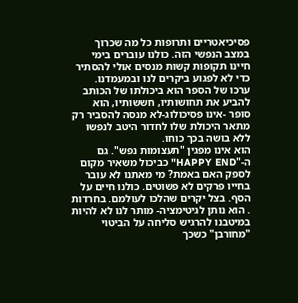פסיכיאטריים ותרופות כל מה שכרוך במצב הנפשי הזה. כולנו עוברים בימי חיינו תקופות קשות מנסים אולי להסתיר כדי לא לפגוע ביקרים לנו ובמעמדנו.
ערכו של הספר הוא ביכולתו של הכותב להביע את תחושותיו, חששותיו, הוא סופר -אינו פסיכולוג-לא מנסה להסביר רק מתאר היכולת שלו לחדור היטב לנפשו ללא בושה בכך כוחו.
הוא אינו מפגין "תעצומות נפש". גם ה-"HAPPY END" כביכול משאיר מקום לספק האם באמת? מי מאתנו לא עובר בחייו פרקים לא פשוטים. כולנו חיים על הסף. בצל יקרים שהלכו לעולמם. בחרדות . הוא נותן לגיטימציה- מותר לנו לא להיות במיטבנו להרגיש סליחה על הביטוי "מחורבן" כשכך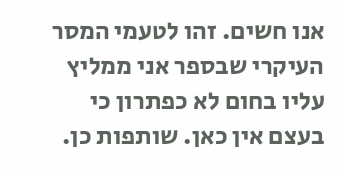אנו חשים. זהו לטעמי המסר העיקרי שבספר אני ממליץ עליו בחום לא כפתרון כי בעצם אין כאן. שותפות כן.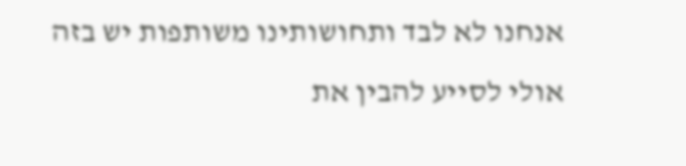אנחנו לא לבד ותחושותינו משותפות יש בזה אולי לסייע להבין את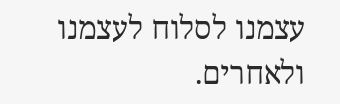עצמנו לסלוח לעצמנו ולאחרים.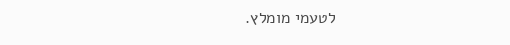לטעמי מומלץ.